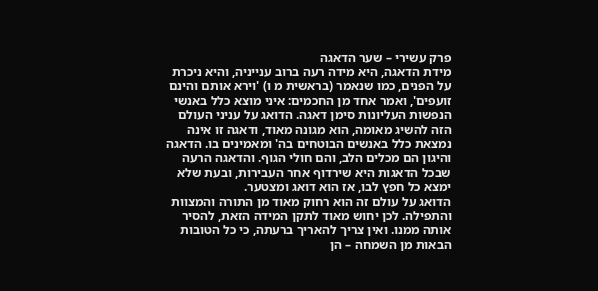פרק עשירי – שער הדאגה
מידת הדאגה, היא מידה רעה ברוב ענייניה, והיא ניכרת על הפנים, כמו שנאמר (בראשית מ ו) 'וירא אותם והינם זועפים', ואמר אחד מן החכמים: איני מוצא כלל באנשי הנפשות העליונות סימן דאגה. הדואג על עניני העולם הזה להשיג מאומה, הוא מגונה מאוד, ודאגה זו אינה נמצאת כלל באנשים הבוטחים בה' ומאמינים בו. הדאגה והיגון הם מכלים הלב, והם חולי הגוף. והדאגה הרעה שבכל הדאגות היא שירדוף אחר העבירות, ובעת שלא ימצא כל חפץ לבו, אז הוא דואג ומצטער.
הדואג על עולם זה הוא רחוק מאוד מן התורה והמצוות והתפילה. לכן יחוש מאוד לתקן המידה הזאת, להסיר אותה ממנו. ואין צריך להאריך ברעתה, כי כל הטובות הבאות מן השמחה – הן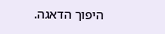היפוך הדאגה.